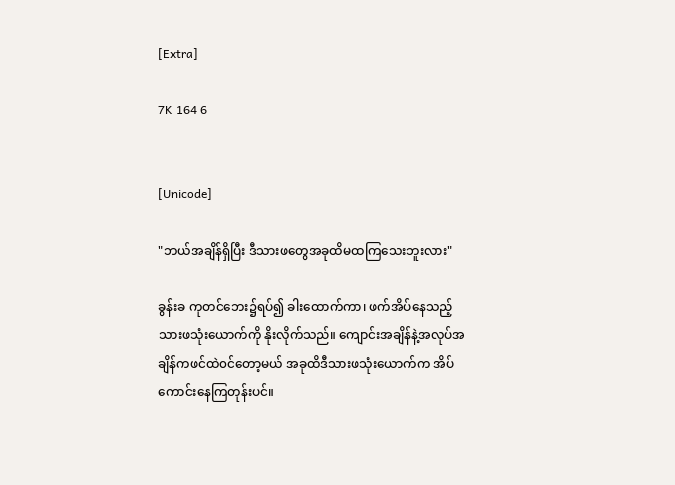[Extra]

7K 164 6


[Unicode]

"ဘယ်အချိန်ရှိပြီး ဒီသားဖတွေအခုထိမထကြသေးဘူးလား"

ခွန်းခ ကုတင်ဘေး၌ရပ်၍ ခါးထောက်ကာ၊ ဖက်အိပ်နေသည့်သားဖသုံးယောက်ကို နိုးလိုက်သည်။ ကျောင်းအချိန်နဲ့အလုပ်အချိန်ကဖင်‌ထဲ၀င်တော့မယ် အခုထိဒီသားဖသုံးယောက်က အိပ်ကောင်းနေကြတုန်းပင်။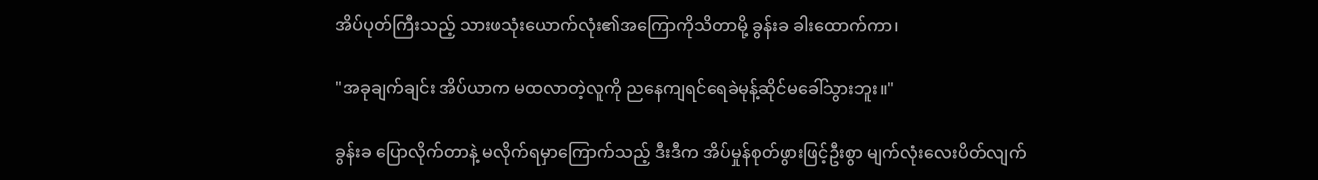အိပ်ပုတ်ကြီးသည့် သားဖသုံးယောက်လုံး၏အကြောကိုသိတာမို့ ခွန်းခ ခါးထောက်ကာ၊

"အခုချက်ချင်း အိပ်ယာက မထလာတဲ့လူကို ညနေကျရင်ရေခဲမုန့်ဆိုင်မခေါ်သွားဘူး။"

ခွန်းခ ပြောလိုက်တာနဲ့ မလိုက်ရမှာကြောက်သည့် ဒီးဒီက အိပ်မှုန်စုတ်ဖွားဖြင့်ဦးစွာ မျက်လုံးလေးပိတ်လျက်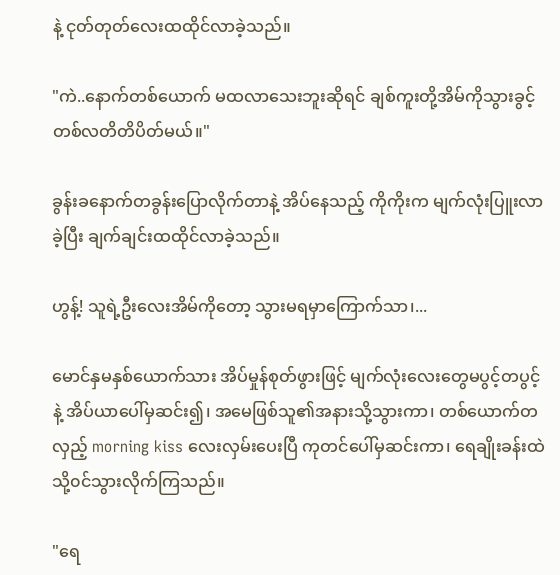နဲ့ ငုတ်တုတ်လေးထထိုင်လာခဲ့သည်။

"ကဲ..နောက်တစ်ယောက် မထလာသေးဘူး‌ဆိုရင် ချစ်ကူးတို့အိမ်ကိုသွားခွင့် တစ်လတိတိပိတ်မယ်။"

ခွန်းခနောက်တခွန်းပြောလိုက်တာနဲ့ အိပ်နေသည့် ကိုကိုးက မျက်လုံးပြူးလာခဲ့ပြီး ချက်ချင်းထထိုင်လာခဲ့သည်။

ဟွန့်! သူရဲ့ဦးလေးအိမ်ကိုတော့ သွားမရမှာကြောက်သာ၊...

မောင်နှမနှစ်ယောက်သား အိပ်မှုန်စုတ်ဖွားဖြင့် မျက်လုံးလေးတွေမပွင့်တပွင့်နဲ့ အိပ်ယာပေါ်မှဆင်း၍၊ အမေဖြစ်သူ၏အနားသို့သွားကာ၊ တစ်ယောက်တလှည့် morning kiss လေးလှမ်းပေးပြီ ကုတင်ပေါ်မှဆင်းကာ၊ ရေချိုးခန်းထဲသို့၀င်သွားလိုက်ကြသည်။

"ရေ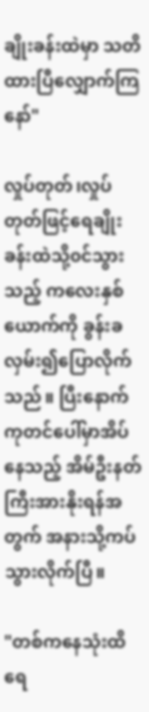ချိုးခန်းထဲမှာ သတိထားပြီလျှောက်ကြနော်"

လှုပ်တုတ်၊လှုပ်တုတ်ဖြင့်ရေချိုးခန်းထဲသို့၀င်သွားသည့် ကလေးနှစ်ယောက်ကို ခွန်းခ လှမ်း၍ပြောလိုက်သည်။ ပြီးနောက် ကုတင်ပေါ်မှာအိပ်နေသည့် အိမ်ဦးနတ်ကြီးအားနိုးရန်အတွက် အနားသို့ကပ်သွားလိုက်ပြီ။

"တစ်က‌နေသုံးထိရေ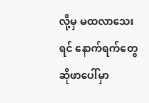လို့မှ မထလာသေးရင် နောက်ရက်တွေဆိုဖာပေါ်မှာ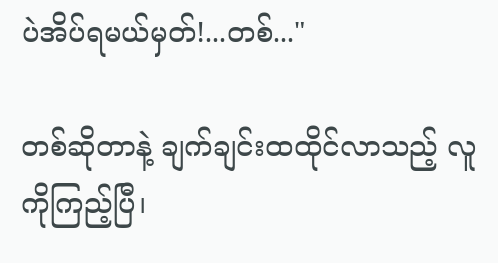ပဲအိပ်ရမယ်မှတ်!...တစ်..."

တစ်ဆိုတာနဲ့ ချက်ချင်းထထိုင်လာသည့် လူကိုကြည့်ပြီ၊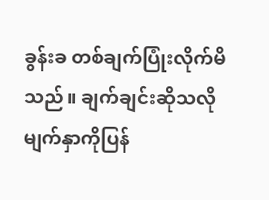ခွန်းခ တစ်ချက်ပြုံးလိုက်မိသည်။ ချက်ချင်းဆိုသလိုမျက်နှာကိုပြန်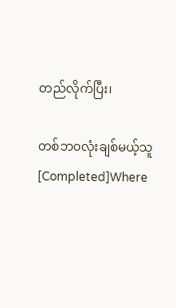တည်လိုက်ပြီး၊

တစ်ဘ၀လုံးချစ်မယ့်သူ [Completed]Where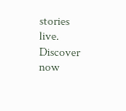stories live. Discover now